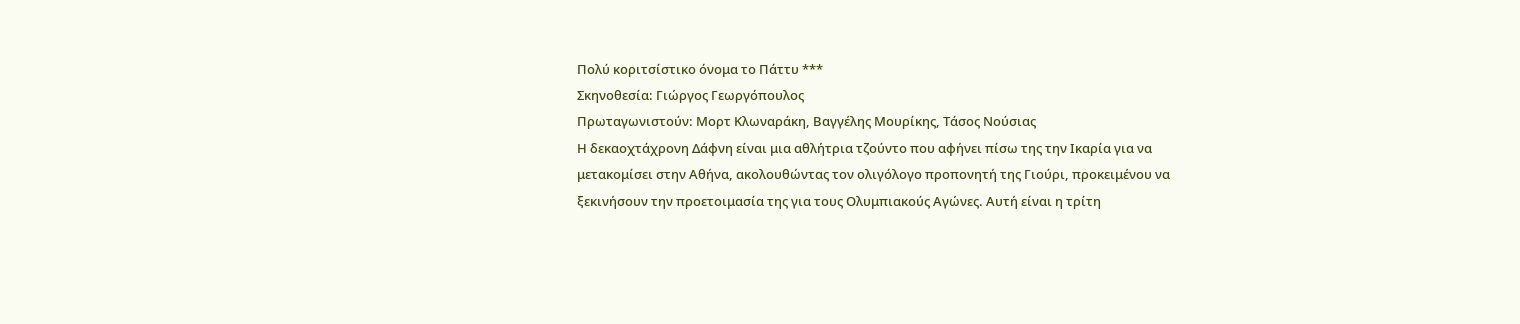Πολύ κοριτσίστικο όνομα το Πάττυ ***
Σκηνοθεσία: Γιώργος Γεωργόπουλος
Πρωταγωνιστούν: Μορτ Κλωναράκη, Βαγγέλης Μουρίκης, Τάσος Νούσιας
Η δεκαοχτάχρονη Δάφνη είναι μια αθλήτρια τζούντο που αφήνει πίσω της την Ικαρία για να μετακομίσει στην Αθήνα, ακολουθώντας τον ολιγόλογο προπονητή της Γιούρι, προκειμένου να ξεκινήσουν την προετοιμασία της για τους Ολυμπιακούς Αγώνες. Αυτή είναι η τρίτη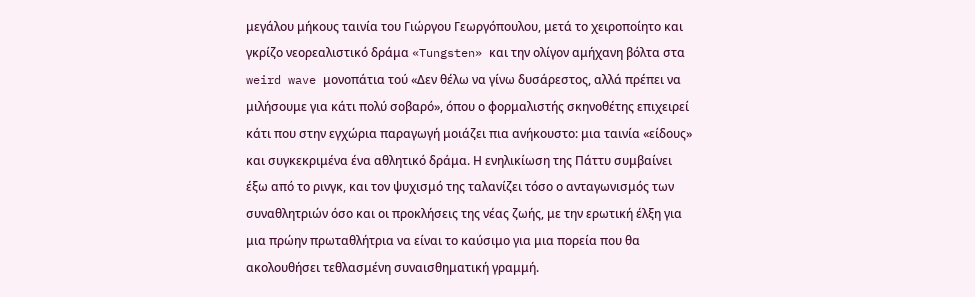μεγάλου μήκους ταινία του Γιώργου Γεωργόπουλου, μετά το χειροποίητο και γκρίζο νεορεαλιστικό δράμα «Tungsten» και την ολίγον αμήχανη βόλτα στα weird wave μονοπάτια τού «Δεν θέλω να γίνω δυσάρεστος, αλλά πρέπει να μιλήσουμε για κάτι πολύ σοβαρό», όπου ο φορμαλιστής σκηνοθέτης επιχειρεί κάτι που στην εγχώρια παραγωγή μοιάζει πια ανήκουστο: μια ταινία «είδους» και συγκεκριμένα ένα αθλητικό δράμα. Η ενηλικίωση της Πάττυ συμβαίνει έξω από το ρινγκ, και τον ψυχισμό της ταλανίζει τόσο ο ανταγωνισμός των συναθλητριών όσο και οι προκλήσεις της νέας ζωής, με την ερωτική έλξη για μια πρώην πρωταθλήτρια να είναι το καύσιμο για μια πορεία που θα ακολουθήσει τεθλασμένη συναισθηματική γραμμή.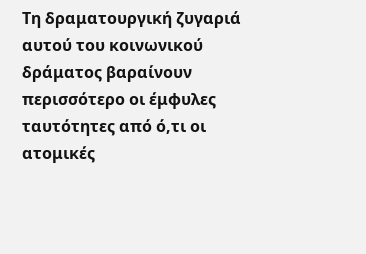Τη δραματουργική ζυγαριά αυτού του κοινωνικού δράματος βαραίνουν περισσότερο οι έμφυλες ταυτότητες από ό,τι οι ατομικές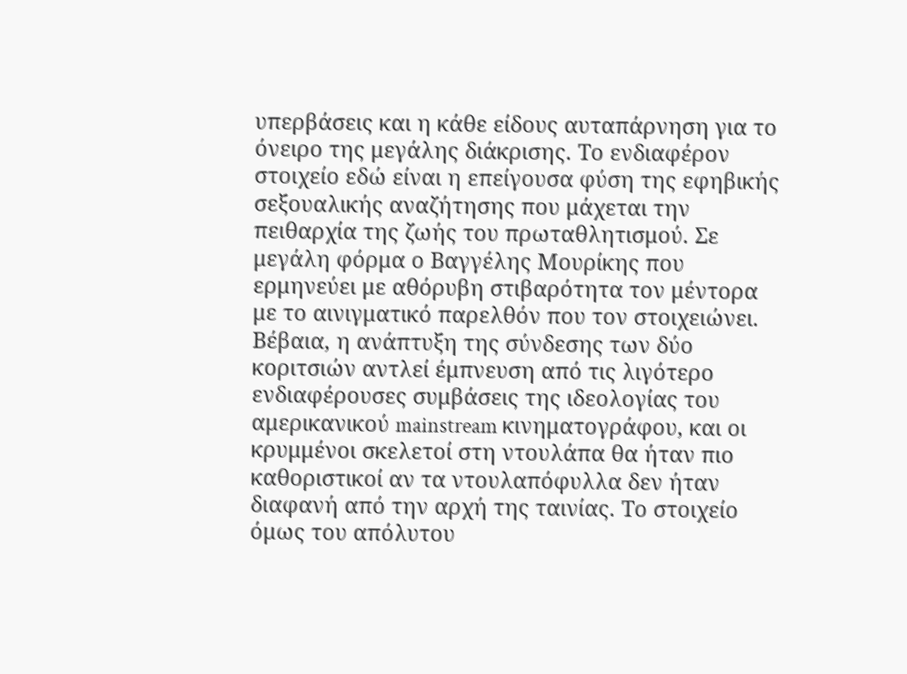υπερβάσεις και η κάθε είδους αυταπάρνηση για το όνειρο της μεγάλης διάκρισης. Το ενδιαφέρον στοιχείο εδώ είναι η επείγουσα φύση της εφηβικής σεξουαλικής αναζήτησης που μάχεται την πειθαρχία της ζωής του πρωταθλητισμού. Σε μεγάλη φόρμα ο Βαγγέλης Μουρίκης που ερμηνεύει με αθόρυβη στιβαρότητα τον μέντορα με το αινιγματικό παρελθόν που τον στοιχειώνει.
Βέβαια, η ανάπτυξη της σύνδεσης των δύο κοριτσιών αντλεί έμπνευση από τις λιγότερο ενδιαφέρουσες συμβάσεις της ιδεολογίας του αμερικανικού mainstream κινηματογράφου, και οι κρυμμένοι σκελετοί στη ντουλάπα θα ήταν πιο καθοριστικοί αν τα ντουλαπόφυλλα δεν ήταν διαφανή από την αρχή της ταινίας. Το στοιχείο όμως του απόλυτου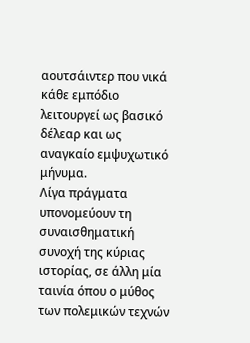αουτσάιντερ που νικά κάθε εμπόδιο λειτουργεί ως βασικό δέλεαρ και ως αναγκαίο εμψυχωτικό μήνυμα.
Λίγα πράγματα υπονομεύουν τη συναισθηματική συνοχή της κύριας ιστορίας, σε άλλη μία ταινία όπου ο μύθος των πολεμικών τεχνών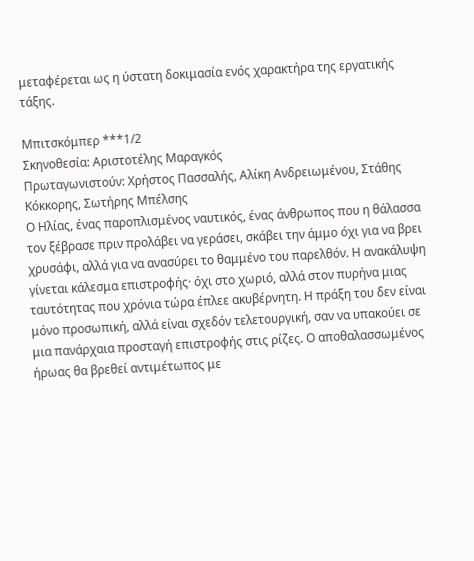μεταφέρεται ως η ύστατη δοκιμασία ενός χαρακτήρα της εργατικής τάξης.

Μπιτσκόμπερ ***1/2
Σκηνοθεσία: Αριστοτέλης Μαραγκός
Πρωταγωνιστούν: Χρήστος Πασσαλής, Αλίκη Ανδρειωμένου, Στάθης Κόκκορης, Σωτήρης Μπέλσης
Ο Ηλίας, ένας παροπλισμένος ναυτικός, ένας άνθρωπος που η θάλασσα τον ξέβρασε πριν προλάβει να γεράσει, σκάβει την άμμο όχι για να βρει χρυσάφι, αλλά για να ανασύρει το θαμμένο του παρελθόν. Η ανακάλυψη γίνεται κάλεσμα επιστροφής· όχι στο χωριό, αλλά στον πυρήνα μιας ταυτότητας που χρόνια τώρα έπλεε ακυβέρνητη. Η πράξη του δεν είναι μόνο προσωπική, αλλά είναι σχεδόν τελετουργική, σαν να υπακούει σε μια πανάρχαια προσταγή επιστροφής στις ρίζες. Ο αποθαλασσωμένος ήρωας θα βρεθεί αντιμέτωπος με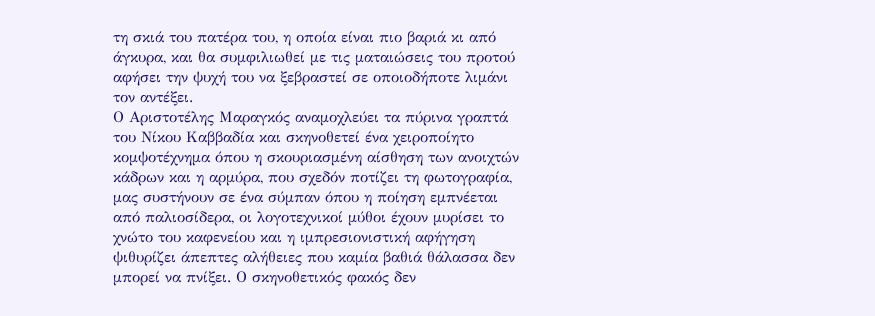τη σκιά του πατέρα του, η οποία είναι πιο βαριά κι από άγκυρα, και θα συμφιλιωθεί με τις ματαιώσεις του προτού αφήσει την ψυχή του να ξεβραστεί σε οποιοδήποτε λιμάνι τον αντέξει.
Ο Αριστοτέλης Μαραγκός αναμοχλεύει τα πύρινα γραπτά του Νίκου Καββαδία και σκηνοθετεί ένα χειροποίητο κομψοτέχνημα όπου η σκουριασμένη αίσθηση των ανοιχτών κάδρων και η αρμύρα, που σχεδόν ποτίζει τη φωτογραφία, μας συστήνουν σε ένα σύμπαν όπου η ποίηση εμπνέεται από παλιοσίδερα, οι λογοτεχνικοί μύθοι έχουν μυρίσει το χνώτο του καφενείου και η ιμπρεσιονιστική αφήγηση ψιθυρίζει άπεπτες αλήθειες που καμία βαθιά θάλασσα δεν μπορεί να πνίξει. Ο σκηνοθετικός φακός δεν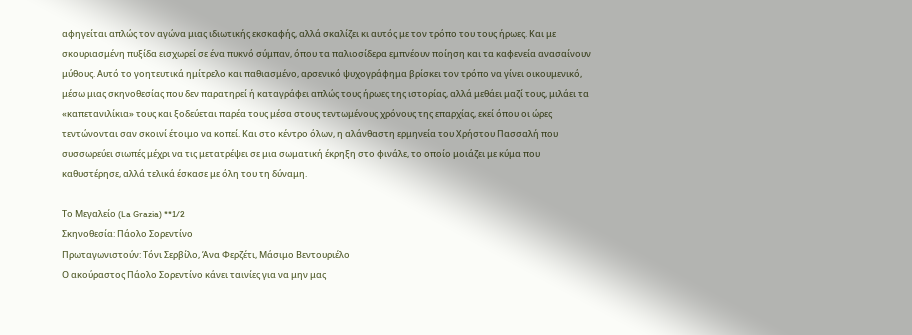αφηγείται απλώς τον αγώνα μιας ιδιωτικής εκσκαφής, αλλά σκαλίζει κι αυτός με τον τρόπο του τους ήρωες. Και με σκουριασμένη πυξίδα εισχωρεί σε ένα πυκνό σύμπαν, όπου τα παλιοσίδερα εμπνέουν ποίηση και τα καφενεία ανασαίνουν μύθους. Αυτό το γοητευτικά ημίτρελο και παθιασμένο, αρσενικό ψυχογράφημα βρίσκει τον τρόπο να γίνει οικουμενικό, μέσω μιας σκηνοθεσίας που δεν παρατηρεί ή καταγράφει απλώς τους ήρωες της ιστορίας, αλλά μεθάει μαζί τους, μιλάει τα «καπετανιλίκια» τους και ξοδεύεται παρέα τους μέσα στους τεντωμένους χρόνους της επαρχίας, εκεί όπου οι ώρες τεντώνονται σαν σκοινί έτοιμο να κοπεί. Και στο κέντρο όλων, η αλάνθαστη ερμηνεία του Χρήστου Πασσαλή που συσσωρεύει σιωπές μέχρι να τις μετατρέψει σε μια σωματική έκρηξη στο φινάλε, το οποίο μοιάζει με κύμα που καθυστέρησε, αλλά τελικά έσκασε με όλη του τη δύναμη.

Το Μεγαλείο (La Grazia) **1/2
Σκηνοθεσία: Πάολο Σορεντίνο
Πρωταγωνιστούν: Τόνι Σερβίλο, Άνα Φερζέτι, Μάσιμο Βεντουριέλο
Ο ακούραστος Πάολο Σορεντίνο κάνει ταινίες για να μην μας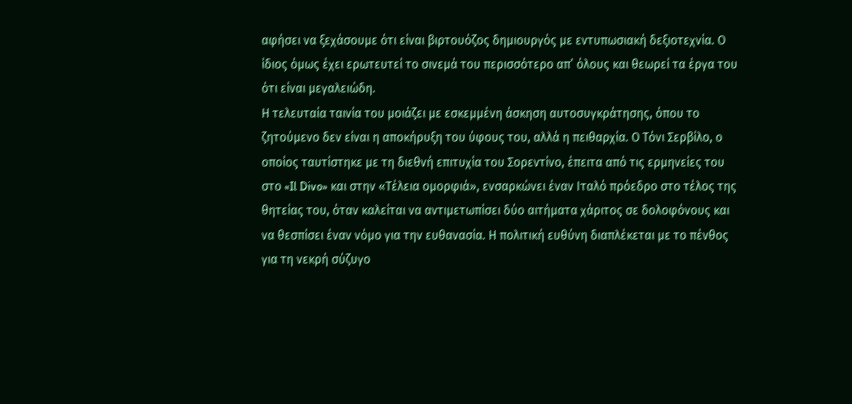αφήσει να ξεχάσουμε ότι είναι βιρτουόζος δημιουργός με εντυπωσιακή δεξιοτεχνία. Ο ίδιος όμως έχει ερωτευτεί το σινεμά του περισσότερο απ’ όλους και θεωρεί τα έργα του ότι είναι μεγαλειώδη.
Η τελευταία ταινία του μοιάζει με εσκεμμένη άσκηση αυτοσυγκράτησης, όπου το ζητούμενο δεν είναι η αποκήρυξη του ύφους του, αλλά η πειθαρχία. Ο Τόνι Σερβίλο, ο οποίος ταυτίστηκε με τη διεθνή επιτυχία του Σορεντίνο, έπειτα από τις ερμηνείες του στο «Il Divo» και στην «Τέλεια ομορφιά», ενσαρκώνει έναν Ιταλό πρόεδρο στο τέλος της θητείας του, όταν καλείται να αντιμετωπίσει δύο αιτήματα χάριτος σε δολοφόνους και να θεσπίσει έναν νόμο για την ευθανασία. Η πολιτική ευθύνη διαπλέκεται με το πένθος για τη νεκρή σύζυγο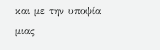και με την υποψία μιας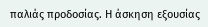παλιάς προδοσίας. Η άσκηση εξουσίας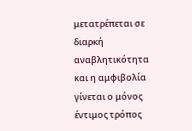μετατρέπεται σε διαρκή αναβλητικότητα και η αμφιβολία γίνεται ο μόνος έντιμος τρόπος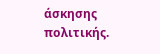άσκησης πολιτικής.